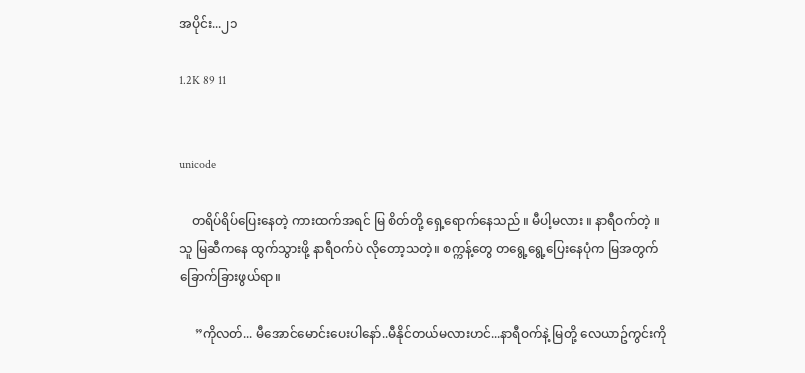အပိုင်း...၂၁

1.2K 89 11


unicode

    တရိပ်ရိပ်ပြေးနေတဲ့ ကားထက်အရင် မြ စိတ်တို့ ရှေ့ရောက်နေသည် ။ မီပါ့မလား ။ နာရီဝက်တဲ့ ။ သူ မြဆီကနေ ထွက်သွားဖို့ နာရီဝက်ပဲ လိုတော့သတဲ့။ စက္ကန့်တွေ တရွေ့ရွေ့ပြေးနေပုံက မြအတွက် ခြောက်ခြားဖွယ်ရာ။

     ”ကိုလတ်... မီအောင်မောင်းပေးပါနော်..မီနိုင်တယ်မလားဟင်...နာရီဝက်နဲ့ မြတို့ လေယာဥ်ကွင်းကို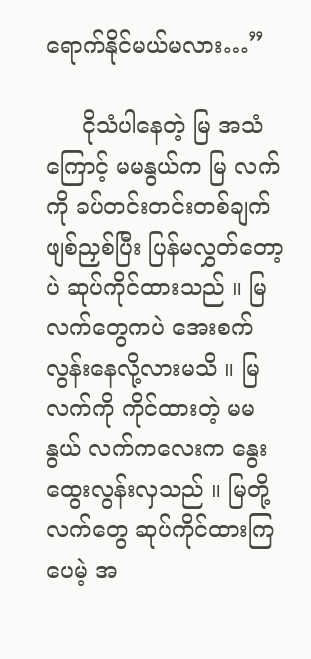ရောက်နိုင်မယ်မလား…”

     ငိုသံပါနေတဲ့ မြ အသံကြောင့် မမနွယ်က မြ လက်ကို ခပ်တင်းတင်းတစ်ချက် ဖျစ်ညှစ်ပြီး ပြန်မလွှတ်တော့ပဲ ဆုပ်ကိုင်ထားသည် ။ မြလက်တွေကပဲ အေးစက်လွန်းနေလို့လားမသိ ။ မြ လက်ကို ကိုင်ထားတဲ့ မမနွယ် လက်ကလေးက နွေးထွေးလွန်းလှသည် ။ မြတို့ လက်တွေ ဆုပ်ကိုင်ထားကြပေမဲ့ အ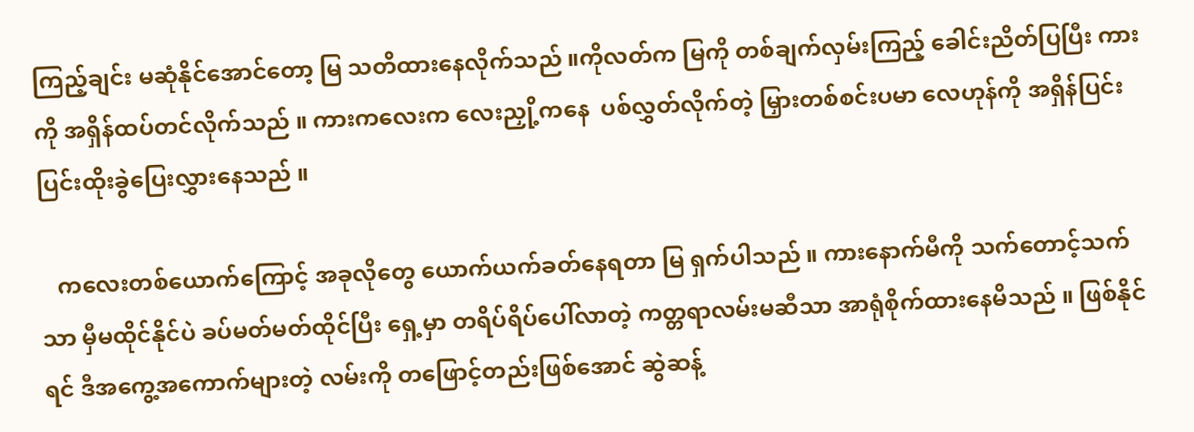ကြည့်ချင်း မဆုံနိုင်အောင်တော့ မြ သတိထားနေလိုက်သည် ။ကိုလတ်က မြကို တစ်ချက်လှမ်းကြည့် ခေါင်းညိတ်ပြပြီး ကားကို အရှိန်ထပ်တင်လိုက်သည် ။ ကားကလေးက လေးညှို့ကနေ  ပစ်လွှတ်လိုက်တဲ့ မြှားတစ်စင်းပမာ လေဟုန်ကို အရှိန်ပြင်းပြင်းထိုးခွဲပြေးလွှားနေသည် ။

   ကလေးတစ်ယောက်ကြောင့် အခုလိုတွေ ယောက်ယက်ခတ်နေရတာ မြ ရှက်ပါသည် ။ ကားနောက်မီကို သက်တောင့်သက်သာ မှီမထိုင်နိုင်ပဲ ခပ်မတ်မတ်ထိုင်ပြီး ရှေ့မှာ တရိပ်ရိပ်ပေါ်လာတဲ့ ကတ္တရာလမ်းမဆီသာ အာရုံစိုက်ထားနေမိသည် ။ ဖြစ်နိုင်ရင် ဒီအကွေ့အကောက်များတဲ့ လမ်းကို တဖြောင့်တည်းဖြစ်အောင် ဆွဲဆန့်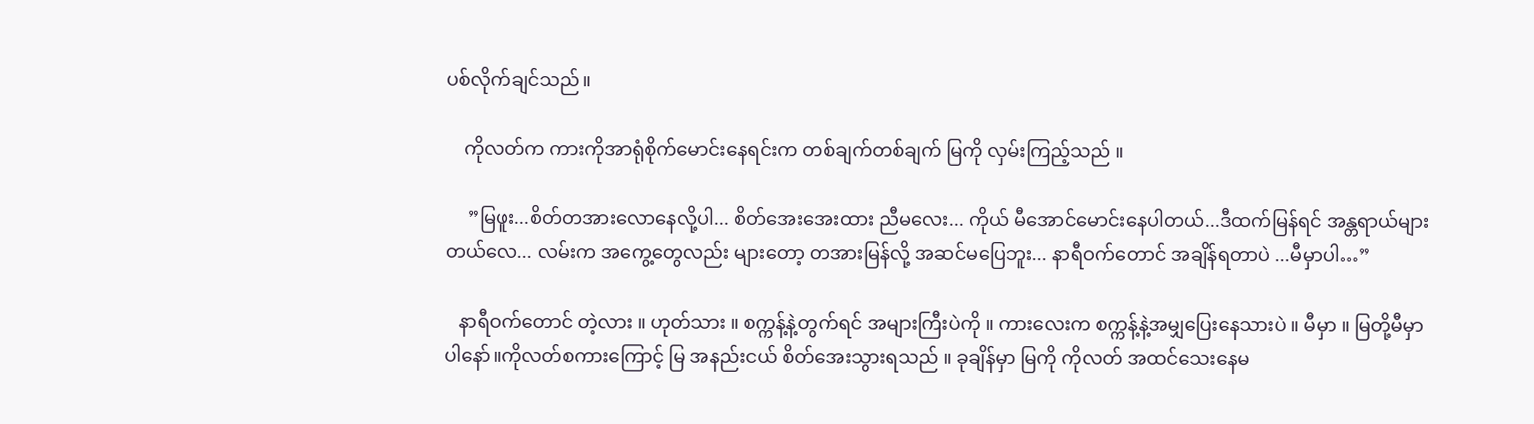ပစ်လိုက်ချင်သည်။

    ကိုလတ်က ကားကိုအာရုံစိုက်မောင်းနေရင်းက တစ်ချက်တစ်ချက် မြကို လှမ်းကြည့်သည် ။

     ”မြဖူး...စိတ်တအားလောနေလို့ပါ... စိတ်အေးအေးထား ညီမလေး... ကိုယ် မီအောင်မောင်းနေပါတယ်...ဒီထက်မြန်ရင် အန္တရာယ်များတယ်လေ... လမ်းက အကွေ့တွေလည်း များတော့ တအားမြန်လို့ အဆင်မပြေဘူး... နာရီဝက်တောင် အချိန်ရတာပဲ ...မီမှာပါ…”

   နာရီဝက်တောင် တဲ့လား ။ ဟုတ်သား ။ စက္ကန့်နဲ့တွက်ရင် အများကြီးပဲကို ။ ကားလေးက စက္ကန့်နဲ့အမျှပြေးနေသားပဲ ။ မီမှာ ။ မြတို့မီမှာပါနော်။ကိုလတ်စကားကြောင့် မြ အနည်းငယ် စိတ်အေးသွားရသည် ။ ခုချိန်မှာ မြကို ကိုလတ် အထင်သေးနေမ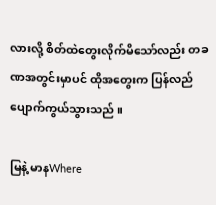လားလို့ စိတ်ထဲတွေးလိုက်မိသော်လည်း တခဏအတွင်းမှာပင် ထိုအတွေးက ပြန်လည်ပျောက်ကွယ်သွားသည် ။

မြနဲ့ မာနWhere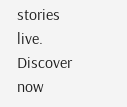stories live. Discover now